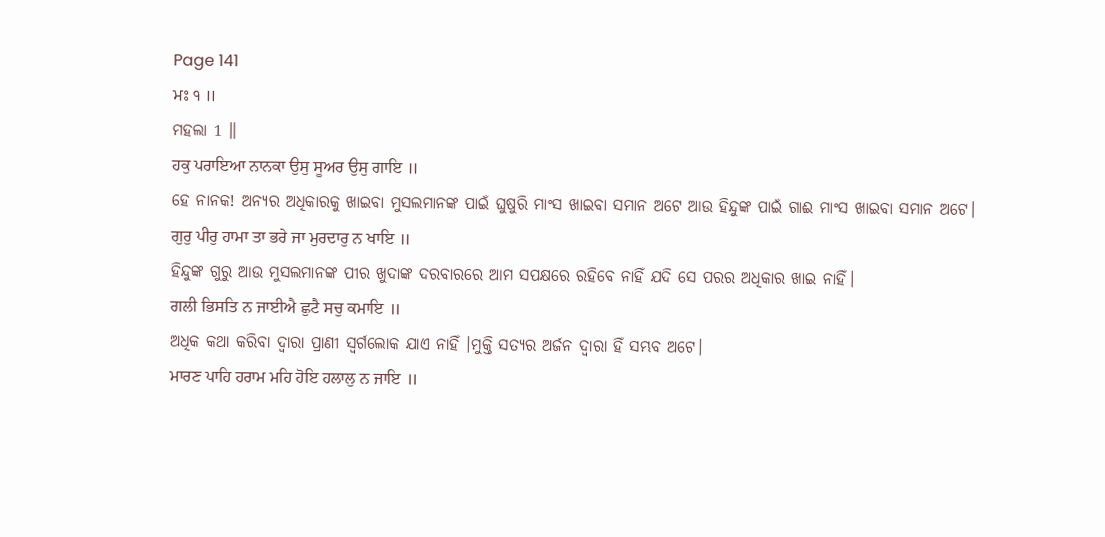Page 141
ਮਃ ੧ ॥
ମହଲା 1 ॥
ਹਕੁ ਪਰਾਇਆ ਨਾਨਕਾ ਉਸੁ ਸੂਅਰ ਉਸੁ ਗਾਇ ॥
ହେ ନାନକ! ଅନ୍ୟର ଅଧିକାରକୁ ଖାଇବା ମୁସଲମାନଙ୍କ ପାଇଁ ଘୁଷୁରି ମାଂସ ଖାଇବା ସମାନ ଅଟେ ଆଉ ହିନ୍ଦୁଙ୍କ ପାଇଁ ଗାଈ ମାଂସ ଖାଇବା ସମାନ ଅଟେ।
ਗੁਰੁ ਪੀਰੁ ਹਾਮਾ ਤਾ ਭਰੇ ਜਾ ਮੁਰਦਾਰੁ ਨ ਖਾਇ ॥
ହିନ୍ଦୁଙ୍କ ଗୁରୁ ଆଉ ମୁସଲମାନଙ୍କ ପୀର ଖୁଦାଙ୍କ ଦରବାରରେ ଆମ ସପକ୍ଷରେ ରହିବେ ନାହିଁ ଯଦି ସେ ପରର ଅଧିକାର ଖାଇ ନାହିଁ।
ਗਲੀ ਭਿਸਤਿ ਨ ਜਾਈਐ ਛੁਟੈ ਸਚੁ ਕਮਾਇ ॥
ଅଧିକ କଥା କରିବା ଦ୍ଵାରା ପ୍ରାଣୀ ସ୍ଵର୍ଗଲୋକ ଯାଏ ନାହିଁ ।ମୁକ୍ତି ସତ୍ୟର ଅର୍ଜନ ଦ୍ଵାରା ହିଁ ସମ୍ଭବ ଅଟେ।
ਮਾਰਣ ਪਾਹਿ ਹਰਾਮ ਮਹਿ ਹੋਇ ਹਲਾਲੁ ਨ ਜਾਇ ॥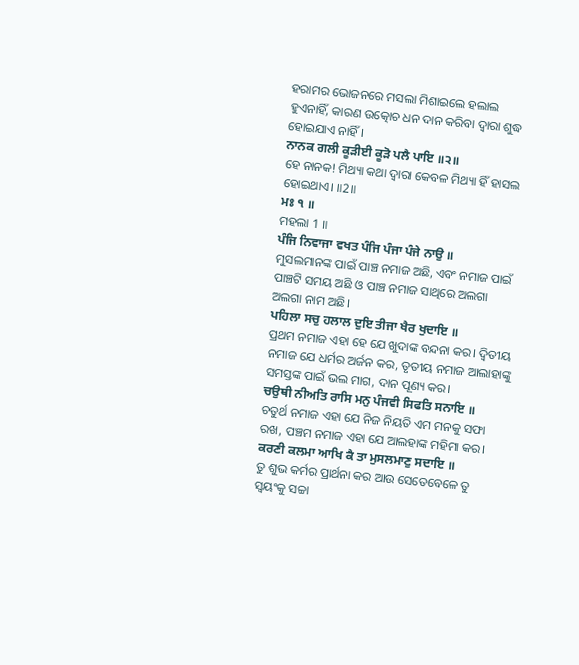ହରାମର ଭୋଜନରେ ମସଲା ମିଶାଇଲେ ହଲାଲ ହୁଏନାହିଁ, କାରଣ ଉତ୍କୋଚ ଧନ ଦାନ କରିବା ଦ୍ଵାରା ଶୁଦ୍ଧ ହୋଇଯାଏ ନାହିଁ।
ਨਾਨਕ ਗਲੀ ਕੂੜੀਈ ਕੂੜੋ ਪਲੈ ਪਾਇ ॥੨॥
ହେ ନାନକ! ମିଥ୍ୟା କଥା ଦ୍ଵାରା କେବଳ ମିଥ୍ୟା ହିଁ ହାସଲ ହୋଇଥାଏ। ॥2॥
ਮਃ ੧ ॥
ମହଲା 1 ॥
ਪੰਜਿ ਨਿਵਾਜਾ ਵਖਤ ਪੰਜਿ ਪੰਜਾ ਪੰਜੇ ਨਾਉ ॥
ମୁସଲମାନଙ୍କ ପାଇଁ ପାଞ୍ଚ ନମାଜ ଅଛି, ଏବଂ ନମାଜ ପାଇଁ ପାଞ୍ଚଟି ସମୟ ଅଛି ଓ ପାଞ୍ଚ ନମାଜ ସାଥିରେ ଅଲଗା ଅଲଗା ନାମ ଅଛି।
ਪਹਿਲਾ ਸਚੁ ਹਲਾਲ ਦੁਇ ਤੀਜਾ ਖੈਰ ਖੁਦਾਇ ॥
ପ୍ରଥମ ନମାଜ ଏହା ହେ ଯେ ଖୁଦାଙ୍କ ବନ୍ଦନା କର। ଦ୍ଵିତୀୟ ନମାଜ ଯେ ଧର୍ମର ଅର୍ଜନ କର, ତୃତୀୟ ନମାଜ ଆଲାହାଙ୍କୁ ସମସ୍ତଙ୍କ ପାଇଁ ଭଲ ମାଗ, ଦାନ ପୂଣ୍ୟ କର।
ਚਉਥੀ ਨੀਅਤਿ ਰਾਸਿ ਮਨੁ ਪੰਜਵੀ ਸਿਫਤਿ ਸਨਾਇ ॥
ଚତୁର୍ଥ ନମାଜ ଏହା ଯେ ନିଜ ନିୟତି ଏମ ମନକୁ ସଫା ରଖ, ପଞ୍ଚମ ନମାଜ ଏହା ଯେ ଆଲହାଙ୍କ ମହିମା କର।
ਕਰਣੀ ਕਲਮਾ ਆਖਿ ਕੈ ਤਾ ਮੁਸਲਮਾਣੁ ਸਦਾਇ ॥
ତୁ ଶୁଭ କର୍ମର ପ୍ରାର୍ଥନା କର ଆଉ ସେତେବେଳେ ତୁ ସ୍ଵୟଂକୁ ସଚ୍ଚା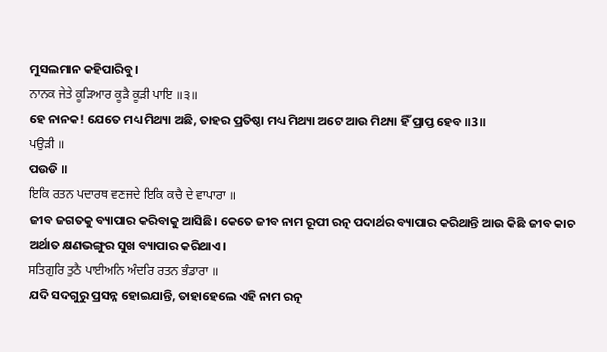ମୁସଲମାନ କହିପାରିବୁ।
ਨਾਨਕ ਜੇਤੇ ਕੂੜਿਆਰ ਕੂੜੈ ਕੂੜੀ ਪਾਇ ॥੩॥
ହେ ନାନକ! ଯେତେ ମଧ୍ୟ ମିଥ୍ୟା ଅଛି, ତାହର ପ୍ରତିଷ୍ଠା ମଧ୍ୟ ମିଥ୍ୟା ଅଟେ ଆଉ ମିଥ୍ୟା ହିଁ ପ୍ରାପ୍ତ ହେବ ॥3॥
ਪਉੜੀ ॥
ପଉଡି ॥
ਇਕਿ ਰਤਨ ਪਦਾਰਥ ਵਣਜਦੇ ਇਕਿ ਕਚੈ ਦੇ ਵਾਪਾਰਾ ॥
ଜୀବ ଜଗତକୁ ବ୍ୟାପାର କରିବାକୁ ଆସିଛି। କେତେ ଜୀବ ନାମ ରୂପୀ ରତ୍ନ ପଦାର୍ଥର ବ୍ୟାପାର କରିଥାନ୍ତି ଆଉ କିଛି ଜୀବ କାଚ ଅର୍ଥାତ କ୍ଷଣଭଙ୍ଗୁର ସୁଖ ବ୍ୟାପାର କରିଥାଏ।
ਸਤਿਗੁਰਿ ਤੁਠੈ ਪਾਈਅਨਿ ਅੰਦਰਿ ਰਤਨ ਭੰਡਾਰਾ ॥
ଯଦି ସଦଗୁରୁ ପ୍ରସନ୍ନ ହୋଇଯାନ୍ତି, ତାହାହେଲେ ଏହି ନାମ ରତ୍ନ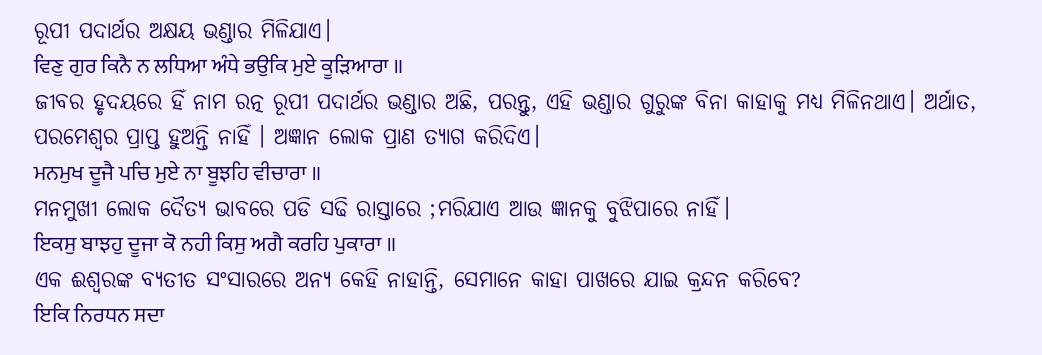ରୂପୀ ପଦାର୍ଥର ଅକ୍ଷୟ ଭଣ୍ଡାର ମିଳିଯାଏ।
ਵਿਣੁ ਗੁਰ ਕਿਨੈ ਨ ਲਧਿਆ ਅੰਧੇ ਭਉਕਿ ਮੁਏ ਕੂੜਿਆਰਾ ॥
ଜୀବର ହୃଦୟରେ ହିଁ ନାମ ରତ୍ନ ରୂପୀ ପଦାର୍ଥର ଭଣ୍ଡାର ଅଛି, ପରନ୍ତୁ, ଏହି ଭଣ୍ଡାର ଗୁରୁଙ୍କ ବିନା କାହାକୁ ମଧ୍ୟ ମିଳିନଥାଏ। ଅର୍ଥାତ, ପରମେଶ୍ଵର ପ୍ରାପ୍ତ ହୁଅନ୍ତି ନାହିଁ । ଅଜ୍ଞାନ ଲୋକ ପ୍ରାଣ ତ୍ୟାଗ କରିଦିଏ।
ਮਨਮੁਖ ਦੂਜੈ ਪਚਿ ਮੁਏ ਨਾ ਬੂਝਹਿ ਵੀਚਾਰਾ ॥
ମନମୁଖୀ ଲୋକ ଦୈତ୍ୟ ଭାବରେ ପଡି ସଢି ରାସ୍ତାରେ ;ମରିଯାଏ ଆଉ ଜ୍ଞାନକୁ ବୁଝିପାରେ ନାହିଁ।
ਇਕਸੁ ਬਾਝਹੁ ਦੂਜਾ ਕੋ ਨਹੀ ਕਿਸੁ ਅਗੈ ਕਰਹਿ ਪੁਕਾਰਾ ॥
ଏକ ଈଶ୍ବରଙ୍କ ବ୍ୟତୀତ ସଂସାରରେ ଅନ୍ୟ କେହି ନାହାନ୍ତି, ସେମାନେ କାହା ପାଖରେ ଯାଇ କ୍ରନ୍ଦନ କରିବେ?
ਇਕਿ ਨਿਰਧਨ ਸਦਾ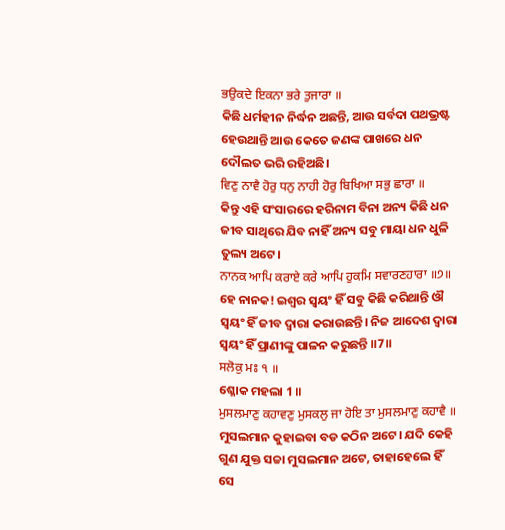ਭਉਕਦੇ ਇਕਨਾ ਭਰੇ ਤੁਜਾਰਾ ॥
କିଛି ଧର୍ମହୀନ ନିର୍ଦ୍ଧନ ଅଛନ୍ତି, ଆଉ ସର୍ବଦା ପଥଭ୍ରଷ୍ଟ ହେଉଥାନ୍ତି ଆଉ କେତେ ଜଣଙ୍କ ପାଖରେ ଧନ ଦୌଲତ ଭରି ରହିଅଛି।
ਵਿਣੁ ਨਾਵੈ ਹੋਰੁ ਧਨੁ ਨਾਹੀ ਹੋਰੁ ਬਿਖਿਆ ਸਭੁ ਛਾਰਾ ॥
କିନ୍ତୁ ଏହି ସଂସାରରେ ହରିନାମ ବିନା ଅନ୍ୟ କିଛି ଧନ ଜୀବ ସାଥିରେ ଯିବ ନାହିଁ ଅନ୍ୟ ସବୁ ମାୟା ଧନ ଧୁଳି ତୁଲ୍ୟ ଅଟେ।
ਨਾਨਕ ਆਪਿ ਕਰਾਏ ਕਰੇ ਆਪਿ ਹੁਕਮਿ ਸਵਾਰਣਹਾਰਾ ॥੭॥
ହେ ନାନକ! ଇଶ୍ଵର ସ୍ଵୟଂ ହିଁ ସବୁ କିଛି କରିଥାନ୍ତି ଔ ସ୍ଵୟଂ ହିଁ ଜୀବ ଦ୍ଵାରା କରାଉଛନ୍ତି। ନିଜ ଆଦେଶ ଦ୍ଵାରା ସ୍ଵୟଂ ହିଁ ପ୍ରାଣୀଙ୍କୁ ପାଳନ କରୁଛନ୍ତି ॥7॥
ਸਲੋਕੁ ਮਃ ੧ ॥
ଶ୍ଳୋକ ମହଲା 1 ॥
ਮੁਸਲਮਾਣੁ ਕਹਾਵਣੁ ਮੁਸਕਲੁ ਜਾ ਹੋਇ ਤਾ ਮੁਸਲਮਾਣੁ ਕਹਾਵੈ ॥
ମୁସଲମାନ କୁହାଇବା ବଡ କଠିନ ଅଟେ। ଯଦି କେହି ଗୁଣ ଯୁକ୍ତ ସଚ୍ଚା ମୁସଲମାନ ଅଟେ, ତାହାହେଲେ ହିଁ ସେ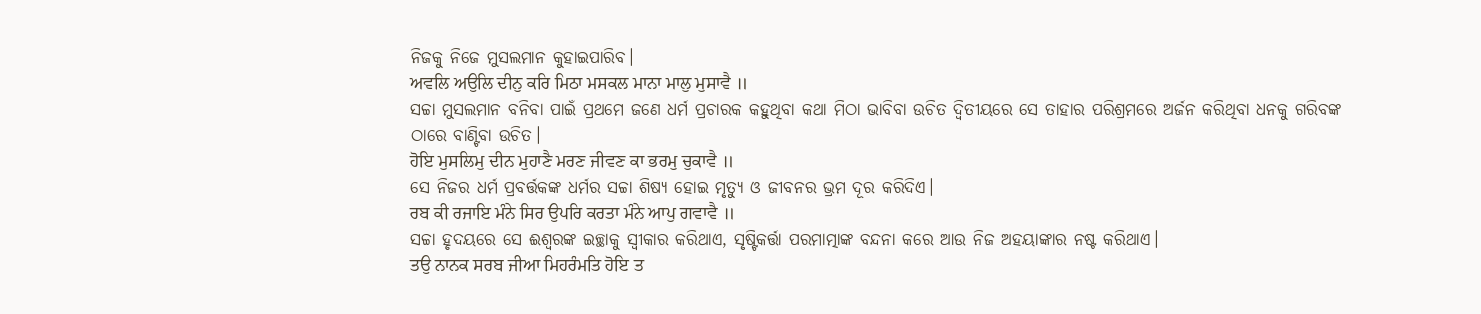ନିଜକୁ ନିଜେ ମୁସଲମାନ କୁହାଇପାରିବ।
ਅਵਲਿ ਅਉਲਿ ਦੀਨੁ ਕਰਿ ਮਿਠਾ ਮਸਕਲ ਮਾਨਾ ਮਾਲੁ ਮੁਸਾਵੈ ॥
ସଚ୍ଚା ମୁସଲମାନ ବନିବା ପାଇଁ ପ୍ରଥମେ ଜଣେ ଧର୍ମ ପ୍ରଚାରକ କହୁଥିବା କଥା ମିଠା ଭାବିବା ଉଚିତ ଦ୍ଵିତୀୟରେ ସେ ତାହାର ପରିଶ୍ରମରେ ଅର୍ଜନ କରିଥିବା ଧନକୁ ଗରିବଙ୍କ ଠାରେ ବାଣ୍ଟିବା ଉଚିତ।
ਹੋਇ ਮੁਸਲਿਮੁ ਦੀਨ ਮੁਹਾਣੈ ਮਰਣ ਜੀਵਣ ਕਾ ਭਰਮੁ ਚੁਕਾਵੈ ॥
ସେ ନିଜର ଧର୍ମ ପ୍ରବର୍ତ୍ତକଙ୍କ ଧର୍ମର ସଚ୍ଚା ଶିଷ୍ୟ ହୋଇ ମୃତ୍ୟୁ ଓ ଜୀବନର ଭ୍ରମ ଦୂର କରିଦିଏ।
ਰਬ ਕੀ ਰਜਾਇ ਮੰਨੇ ਸਿਰ ਉਪਰਿ ਕਰਤਾ ਮੰਨੇ ਆਪੁ ਗਵਾਵੈ ॥
ସଚ୍ଚା ହୃଦୟରେ ସେ ଈଶ୍ବରଙ୍କ ଇଚ୍ଛାକୁ ସ୍ଵୀକାର କରିଥାଏ, ସୃଷ୍ଟିକର୍ତ୍ତା ପରମାତ୍ମାଙ୍କ ବନ୍ଦନା କରେ ଆଉ ନିଜ ଅହୟାଙ୍କାର ନଷ୍ଟ କରିଥାଏ।
ਤਉ ਨਾਨਕ ਸਰਬ ਜੀਆ ਮਿਹਰੰਮਤਿ ਹੋਇ ਤ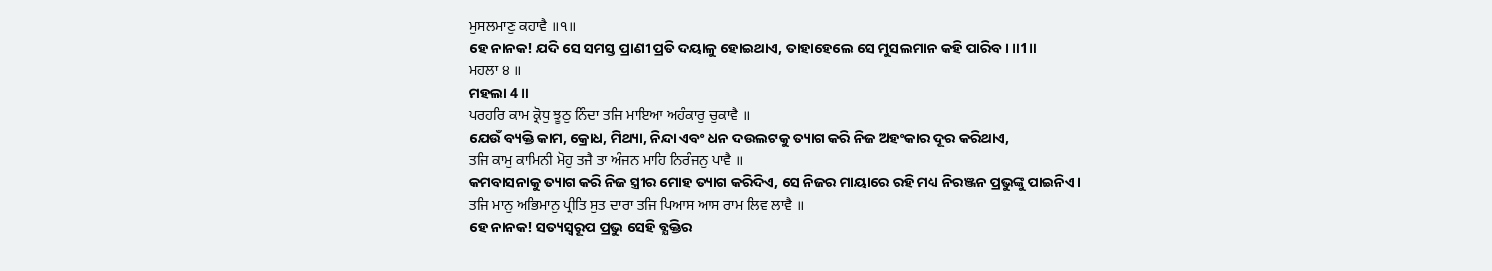ਮੁਸਲਮਾਣੁ ਕਹਾਵੈ ॥੧॥
ହେ ନାନକ! ଯଦି ସେ ସମସ୍ତ ପ୍ରାଣୀ ପ୍ରତି ଦୟାଳୁ ହୋଇଥାଏ, ତାହାହେଲେ ସେ ମୁସଲମାନ କହି ପାରିବ। ॥1॥
ਮਹਲਾ ੪ ॥
ମହଲା 4 ॥
ਪਰਹਰਿ ਕਾਮ ਕ੍ਰੋਧੁ ਝੂਠੁ ਨਿੰਦਾ ਤਜਿ ਮਾਇਆ ਅਹੰਕਾਰੁ ਚੁਕਾਵੈ ॥
ଯେଉଁ ବ୍ୟକ୍ତି କାମ, କ୍ରୋଧ, ମିଥ୍ୟା, ନିନ୍ଦା ଏବଂ ଧନ ଦଉଲଟକୁ ତ୍ୟାଗ କରି ନିଜ ଅହଂକାର ଦୂର କରିଥାଏ,
ਤਜਿ ਕਾਮੁ ਕਾਮਿਨੀ ਮੋਹੁ ਤਜੈ ਤਾ ਅੰਜਨ ਮਾਹਿ ਨਿਰੰਜਨੁ ਪਾਵੈ ॥
କମବାସନାକୁ ତ୍ୟାଗ କରି ନିଜ ସ୍ତ୍ରୀର ମୋହ ତ୍ୟାଗ କରିଦିଏ, ସେ ନିଜର ମାୟାରେ ରହି ମଧ୍ୟ ନିରଞ୍ଜନ ପ୍ରଭୁଙ୍କୁ ପାଇନିଏ।
ਤਜਿ ਮਾਨੁ ਅਭਿਮਾਨੁ ਪ੍ਰੀਤਿ ਸੁਤ ਦਾਰਾ ਤਜਿ ਪਿਆਸ ਆਸ ਰਾਮ ਲਿਵ ਲਾਵੈ ॥
ହେ ନାନକ! ସତ୍ୟସ୍ଵରୂପ ପ୍ରଭୁ ସେହି ବ୍ଯକ୍ତିର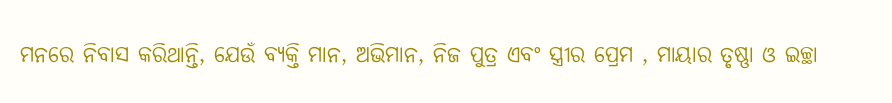ମନରେ ନିବାସ କରିଥାନ୍ତି, ଯେଉଁ ବ୍ୟକ୍ତି ମାନ, ଅଭିମାନ, ନିଜ ପୁତ୍ର ଏବଂ ସ୍ତ୍ରୀର ପ୍ରେମ , ମାୟାର ତୃଷ୍ଣା ଓ ଇଚ୍ଛା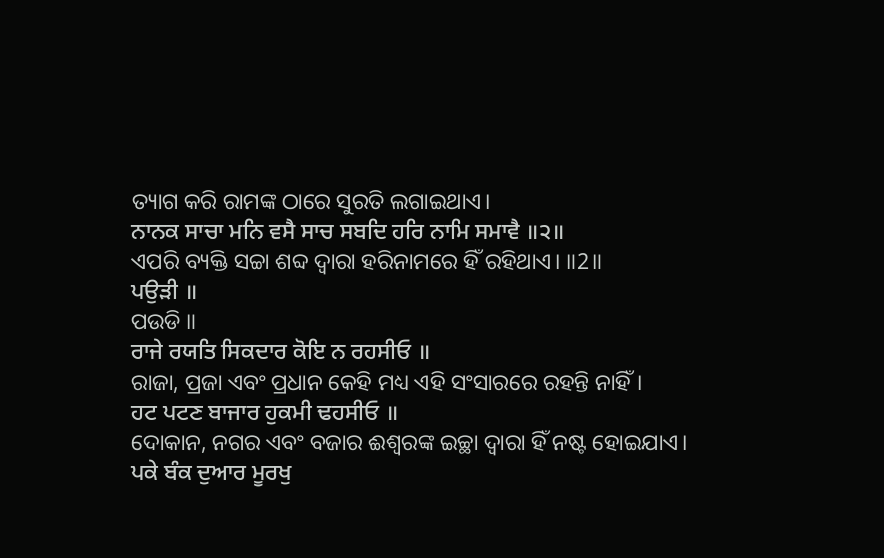ତ୍ୟାଗ କରି ରାମଙ୍କ ଠାରେ ସୁରତି ଲଗାଇଥାଏ।
ਨਾਨਕ ਸਾਚਾ ਮਨਿ ਵਸੈ ਸਾਚ ਸਬਦਿ ਹਰਿ ਨਾਮਿ ਸਮਾਵੈ ॥੨॥
ଏପରି ବ୍ୟକ୍ତି ସଚ୍ଚା ଶବ୍ଦ ଦ୍ଵାରା ହରିନାମରେ ହିଁ ରହିଥାଏ। ॥2॥
ਪਉੜੀ ॥
ପଉଡି ॥
ਰਾਜੇ ਰਯਤਿ ਸਿਕਦਾਰ ਕੋਇ ਨ ਰਹਸੀਓ ॥
ରାଜା, ପ୍ରଜା ଏବଂ ପ୍ରଧାନ କେହି ମଧ୍ୟ ଏହି ସଂସାରରେ ରହନ୍ତି ନାହିଁ।
ਹਟ ਪਟਣ ਬਾਜਾਰ ਹੁਕਮੀ ਢਹਸੀਓ ॥
ଦୋକାନ, ନଗର ଏବଂ ବଜାର ଈଶ୍ବରଙ୍କ ଇଚ୍ଛା ଦ୍ଵାରା ହିଁ ନଷ୍ଟ ହୋଇଯାଏ।
ਪਕੇ ਬੰਕ ਦੁਆਰ ਮੂਰਖੁ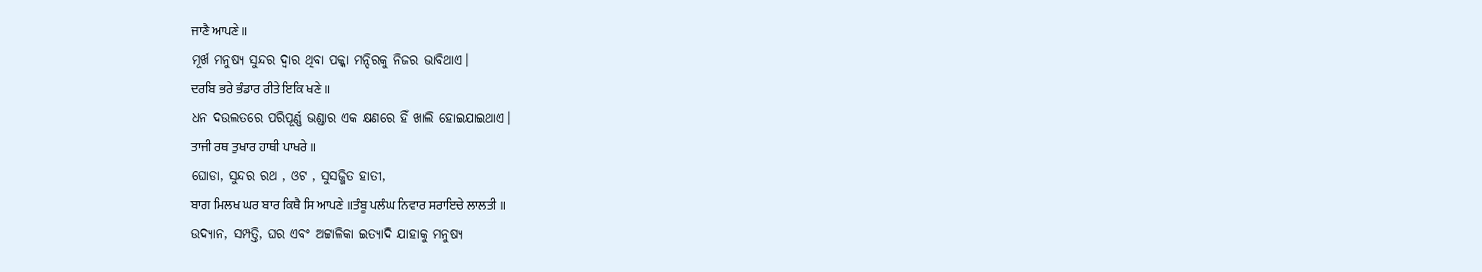ਜਾਣੈ ਆਪਣੇ ॥
ମୂର୍ଖ ମନୁଷ୍ୟ ସୁନ୍ଦର ଦ୍ଵାର ଥିବା ପକ୍କା ମନ୍ଦିରକୁ ନିଜର ଭାବିଥାଏ।
ਦਰਬਿ ਭਰੇ ਭੰਡਾਰ ਰੀਤੇ ਇਕਿ ਖਣੇ ॥
ଧନ ଦଉଲତରେ ପରିପୂର୍ଣ୍ଣ ଭଣ୍ଡାର ଏକ କ୍ଷଣରେ ହିଁ ଖାଲି ହୋଇଯାଇଥାଏ।
ਤਾਜੀ ਰਥ ਤੁਖਾਰ ਹਾਥੀ ਪਾਖਰੇ ॥
ଘୋଡା, ସୁନ୍ଦର ରଥ , ଓଟ , ସୁସଜ୍ଜିତ ହାତୀ,
ਬਾਗ ਮਿਲਖ ਘਰ ਬਾਰ ਕਿਥੈ ਸਿ ਆਪਣੇ ॥ਤੰਬੂ ਪਲੰਘ ਨਿਵਾਰ ਸਰਾਇਚੇ ਲਾਲਤੀ ॥
ଉଦ୍ୟାନ, ସମ୍ପତ୍ତି, ଘର ଏବଂ ଅଟ୍ଟାଳିକା ଇତ୍ୟାଦି ଯାହାକୁ ମନୁଷ୍ୟ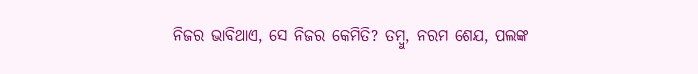ନିଜର ଭାବିଥାଏ, ସେ ନିଜର କେମିତି? ତମ୍ବୁ, ନରମ ଶେଯ, ପଲଙ୍କ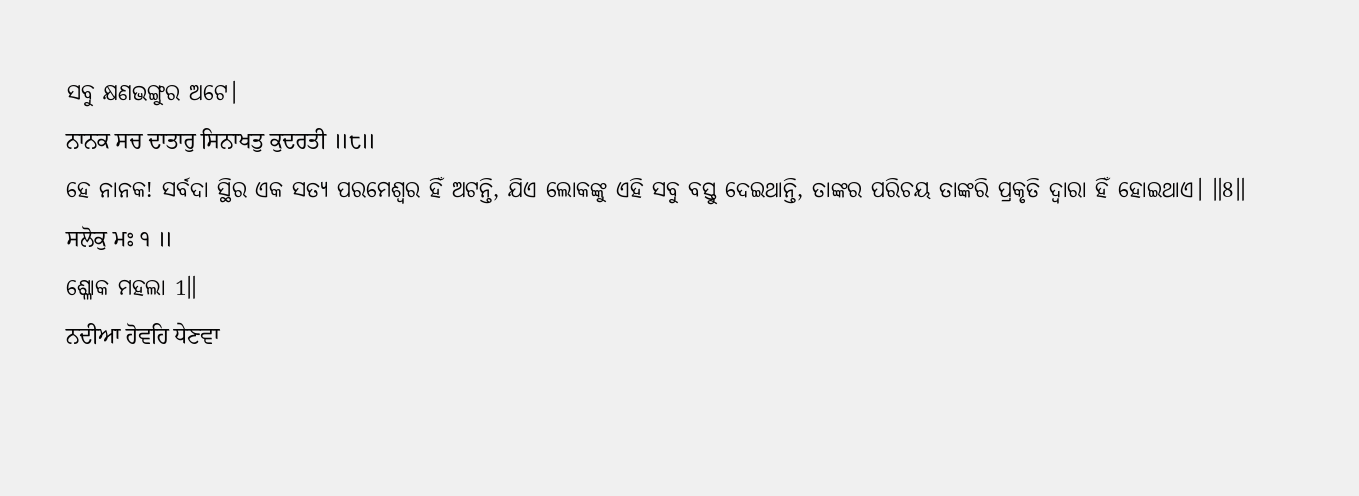ସବୁ କ୍ଷଣଭଙ୍ଗୁର ଅଟେ।
ਨਾਨਕ ਸਚ ਦਾਤਾਰੁ ਸਿਨਾਖਤੁ ਕੁਦਰਤੀ ॥੮॥
ହେ ନାନକ! ସର୍ବଦା ସ୍ଥିର ଏକ ସତ୍ୟ ପରମେଶ୍ଵର ହିଁ ଅଟନ୍ତି, ଯିଏ ଲୋକଙ୍କୁ ଏହି ସବୁ ବସ୍ତୁ ଦେଇଥାନ୍ତି, ତାଙ୍କର ପରିଚୟ ତାଙ୍କରି ପ୍ରକୃତି ଦ୍ଵାରା ହିଁ ହୋଇଥାଏ। ॥8॥
ਸਲੋਕੁ ਮਃ ੧ ॥
ଶ୍ଳୋକ ମହଲା 1॥
ਨਦੀਆ ਹੋਵਹਿ ਧੇਣਵਾ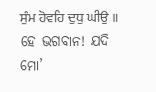ਸੁੰਮ ਹੋਵਹਿ ਦੁਧੁ ਘੀਉ ॥
ହେ ଭଗବାନ! ଯଦି ମୋ’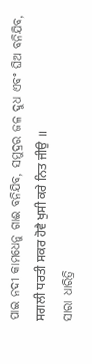ପାଇ ନଦୀ କାମଧେନୁ ଗାଈ ବନିଯିବ, ସମୁଦ୍ରର ଜଳ ଦୁଧ ଏବଂ ଘିଅ ବନିଯିବ,
ਸਗਲੀ ਧਰਤੀ ਸਕਰ ਹੋਵੈ ਖੁਸੀ ਕਰੇ ਨਿਤ ਜੀਉ ॥
ସାରା ଧାରିତ୍ରି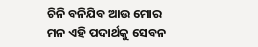ଚିନି ବନିଯିବ ଆଉ ମୋର ମନ ଏହି ପଦାର୍ଥକୁ ସେବନ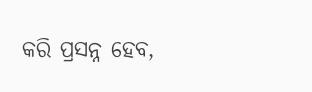କରି ପ୍ରସନ୍ନ ହେବ,